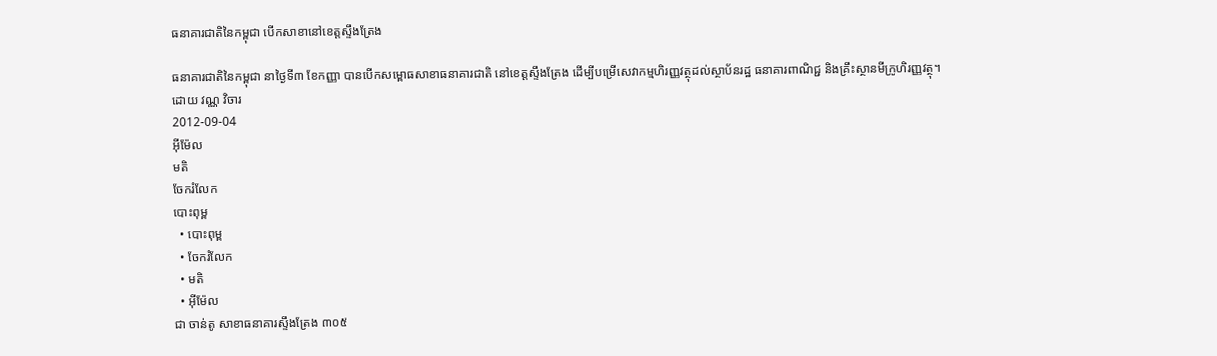ធនាគារជាតិនៃកម្ពុជា បើកសាខានៅខេត្តស្ទឹងត្រែង

ធនាគារជាតិនៃកម្ពុជា នាថ្ងៃទី៣ ខែកញ្ញា បានបើកសម្ពោធសាខាធនាគារជាតិ នៅខេត្តស្ទឹងត្រែង ដើម្បីបម្រើសេវាកម្មហិរញ្ញវត្ថុដល់ស្ថាប័នរដ្ឋ ធនាគារពាណិជ្ជ និងគ្រឹះស្ថានមីក្រូហិរញ្ញវត្ថុ។
ដោយ វណ្ណ វិចារ
2012-09-04
អ៊ីម៉ែល
មតិ
ចែករំលែក
បោះពុម្ព
  • បោះពុម្ព
  • ចែករំលែក
  • មតិ
  • អ៊ីម៉ែល
ជា ចាន់តូ សាខាធនាគារស្ទឹងត្រែង ៣០៥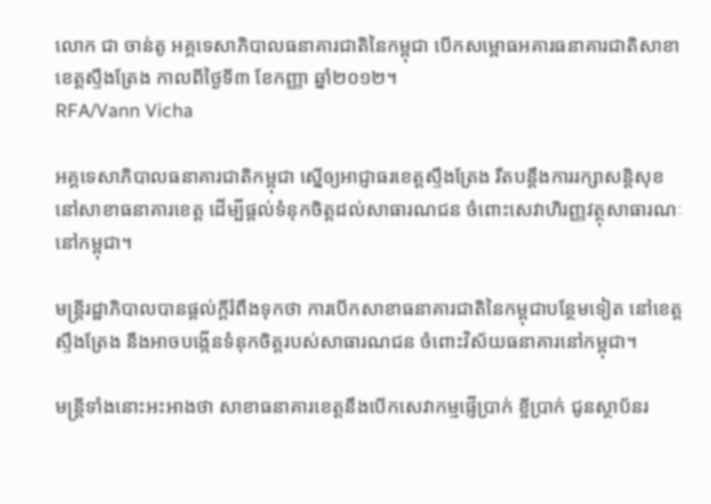លោក ជា ចាន់តូ អគ្គទេសាភិបាលធនាគារជាតិនៃកម្ពុជា បើកសម្ពោធអគារធនាគារជាតិសាខាខេត្តស្ទឹងត្រែង កាលពីថ្ងៃទី៣ ខែកញ្ញា ឆ្នាំ២០១២។
RFA/Vann Vicha

អគ្គទេសាភិបាលធនាគារជាតិកម្ពុជា ស្នើឲ្យអាជ្ញាធរខេត្តស្ទឹងត្រែង រឹតបន្តឹងការរក្សាសន្តិសុខនៅសាខាធនាគារខេត្ត ដើម្បីផ្តល់ទំនុកចិត្តដល់សាធារណជន ចំពោះសេវាហិរញ្ញវត្ថុសាធារណៈនៅកម្ពុជា។

មន្ត្រីរដ្ឋាភិបាលបានផ្តល់ក្តីរំពឹងទុកថា ការបើកសាខាធនាគារជាតិនៃកម្ពុជាបន្ថែមទៀត នៅខេត្តស្ទឹងត្រែង នឹងអាចបង្កើនទំនុកចិត្តរបស់សាធារណជន ចំពោះវិស័យធនាគារនៅកម្ពុជា។

មន្ត្រីទាំងនោះអះអាងថា សាខាធនាគារខេត្តនឹងបើកសេវាកម្មផ្ញើប្រាក់ ខ្ចីប្រាក់ ជូនស្ថាប័នរ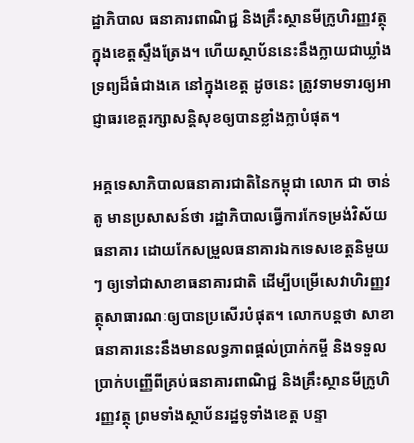ដ្ឋាភិបាល ធនាគារពាណិជ្ជ និងគ្រឹះស្ថានមីក្រូហិរញ្ញវត្ថុ ក្នុងខេត្តស្ទឹងត្រែង។ ហើយស្ថាប័ននេះនឹងក្លាយជាឃ្លាំងទ្រព្យដ៏ធំជាងគេ នៅក្នុងខេត្ត ដូចនេះ ត្រូវទាមទារឲ្យអាជ្ញាធរខេត្តរក្សាសន្តិសុខឲ្យបានខ្លាំងក្លាបំផុត។

អគ្គទេសាភិបាលធនាគារជាតិនៃកម្ពុជា លោក ជា ចាន់តូ មានប្រសាសន៍ថា រដ្ឋាភិបាលធ្វើការកែទម្រង់វិស័យធនាគារ ដោយកែសម្រួលធនាគារឯកទេសខេត្តនិមួយៗ ឲ្យទៅជាសាខាធនាគារជាតិ ដើម្បីបម្រើសេវាហិរញ្ញវត្ថុសាធារណៈឲ្យបានប្រសើរបំផុត។ លោកបន្តថា សាខាធនាគារនេះនឹងមានលទ្ធភាពផ្តល់ប្រាក់កម្ចី និងទទួលប្រាក់បញ្ញើពីគ្រប់ធនាគារពាណិជ្ជ និងគ្រឹះស្ថានមីក្រូហិរញ្ញវត្ថុ ព្រមទាំងស្ថាប័នរដ្ឋទូទាំងខេត្ត បន្ទា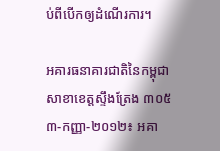ប់ពីបើកឲ្យដំណើរការ។

អគារធនាគារជាតិនៃកម្ពុជា សាខាខេត្តស្ទឹងត្រែង ៣០៥
៣-កញ្ញា-២០១២៖ អគា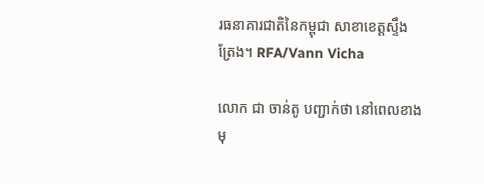រធនាគារជាតិនៃកម្ពុជា សាខាខេត្តស្ទឹងត្រែង។ RFA/Vann Vicha

លោក ជា ចាន់តូ បញ្ជាក់ថា នៅពេលខាងមុ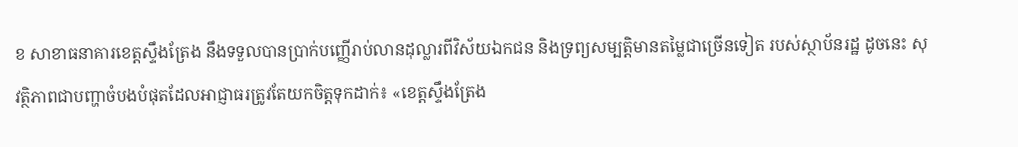ខ សាខាធនាគារខេត្តស្ទឹងត្រែង នឹងទទួលបានប្រាក់បញ្ញើរាប់លានដុល្លារពីវិស័យឯកជន និងទ្រព្យសម្បត្តិមានតម្លៃជាច្រើនទៀត របស់ស្ថាប័នរដ្ឋ ដូចនេះ សុវត្ថិភាពជាបញ្ហាចំបងបំផុតដែលអាជ្ញាធរត្រូវតែយកចិត្តទុកដាក់៖ «ខេត្តស្ទឹងត្រែង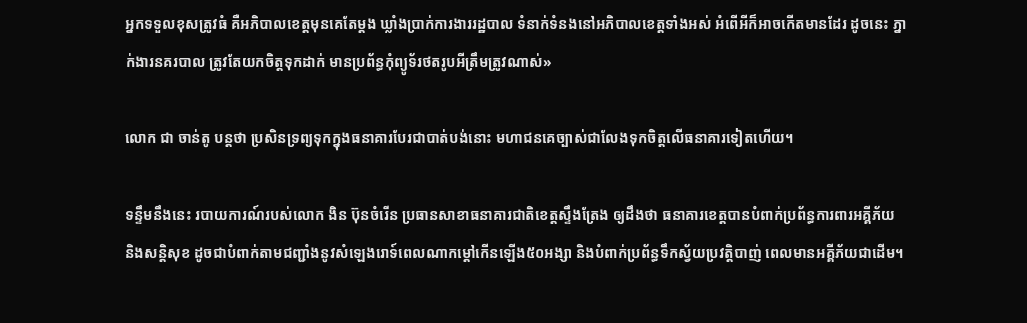អ្នកទទួលខុសត្រូវធំ គឺអភិបាលខេត្តមុនគេតែម្តង ឃ្លាំងប្រាក់ការងាររដ្ឋបាល ទំនាក់ទំនងនៅអភិបាលខេត្តទាំងអស់ អំពើអីក៏អាចកើតមានដែរ ដូចនេះ ភ្នាក់ងារនគរបាល ត្រូវតែយកចិត្តទុកដាក់ មានប្រព័ន្ធកុំព្យូទ័រថតរូបអីត្រឹមត្រូវណាស់»

លោក ជា ចាន់តូ បន្តថា ប្រសិនទ្រព្យទុកក្នុងធនាគារបែរជាបាត់បង់នោះ មហាជនគេច្បាស់ជាលែងទុកចិត្តលើធនាគារទៀតហើយ។

ទន្ទឹមនឹងនេះ របាយការណ៍របស់លោក ងិន ប៊ុនចំរើន ប្រធានសាខាធនាគារជាតិខេត្តស្ទឹងត្រែង ឲ្យដឹងថា ធនាគារខេត្តបានបំពាក់ប្រព័ន្ធការពារអគ្គីភ័យ និងសន្តិសុខ ដូចជាបំពាក់តាមជញ្ជាំងនូវសំឡេងរោទ៍ពេលណាកម្ដៅកើនឡើង៥០អង្សា និងបំពាក់ប្រព័ន្ធទឹកស្វ័យប្រវត្តិបាញ់ ពេលមានអគ្គីភ័យជាដើម។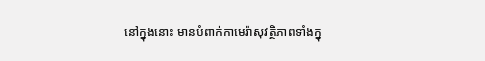នៅក្នុងនោះ មានបំពាក់កាមេរ៉ាសុវត្ថិភាពទាំងក្នុ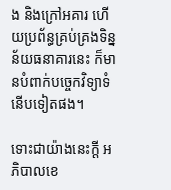ង និងក្រៅអគារ ហើយប្រព័ន្ធគ្រប់គ្រងទិន្នន័យធនាគារនេះ ក៏មានបំពាក់បច្ចេកវិទ្យាទំនើបទៀតផង។

ទោះជាយ៉ាងនេះក្តី អភិបាលខេ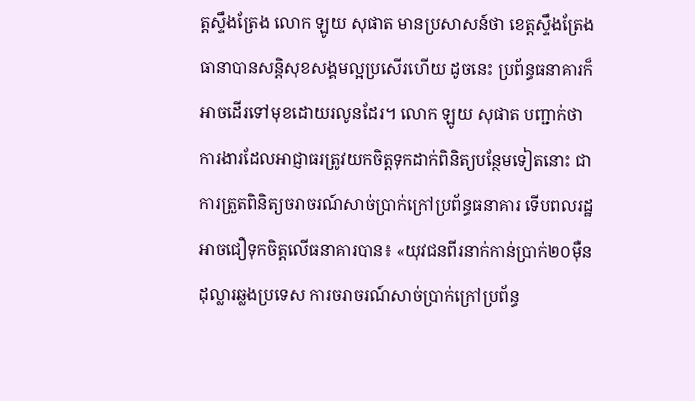ត្តស្ទឹងត្រែង លោក ឡូយ សុផាត មានប្រសាសន៍ថា ខេត្តស្ទឹងត្រែង ធានាបានសន្តិសុខសង្គមល្អប្រសើរហើយ ដូចនេះ ប្រព័ន្ធធនាគារក៏អាចដើរទៅមុខដោយរលូនដែរ។ លោក ឡូយ សុផាត បញ្ជាក់ថា ការងារដែលអាជ្ញាធរត្រូវយកចិត្តទុកដាក់ពិនិត្យបន្ថែមទៀតនោះ ជាការត្រួតពិនិត្យចរាចរណ៍សាច់ប្រាក់ក្រៅប្រព័ន្ធធនាគារ ទើបពលរដ្ឋអាចជឿទុកចិត្តលើធនាគារបាន៖ «យុវជនពីរនាក់កាន់ប្រាក់២០ម៉ឺនដុល្លារឆ្លងប្រទេស ការចរាចរណ៍សាច់ប្រាក់ក្រៅប្រព័ន្ធ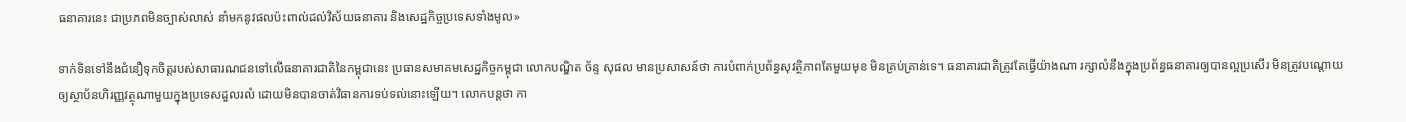ធនាគារនេះ ជាប្រភពមិនច្បាស់លាស់ នាំមកនូវផលប៉ះពាល់ដល់វិស័យធនាគារ និងសេដ្ឋកិច្ចប្រទេសទាំងមូល»

ទាក់ទិនទៅនឹងជំនឿទុកចិត្តរបស់សាធារណជនទៅលើធនាគារជាតិនៃកម្ពុជានេះ ប្រធានសមាគមសេដ្ឋកិច្ចកម្ពុជា លោកបណ្ឌិត ច័ន្ទ សុផល មានប្រសាសន៍ថា ការបំពាក់ប្រព័ន្ធសុវត្ថិភាពតែមួយមុខ មិនគ្រប់គ្រាន់ទេ។ ធនាគារជាតិត្រូវតែធ្វើយ៉ាងណា រក្សាលំនឹងក្នុងប្រព័ន្ធធនាគារឲ្យបានល្អប្រសើរ មិនត្រូវបណ្តោយឲ្យស្ថាប័នហិរញ្ញវត្ថុណាមួយក្នុងប្រទេសដួលរលំ ដោយមិនបានចាត់វិធានការទប់ទល់នោះឡើយ។ លោកបន្តថា កា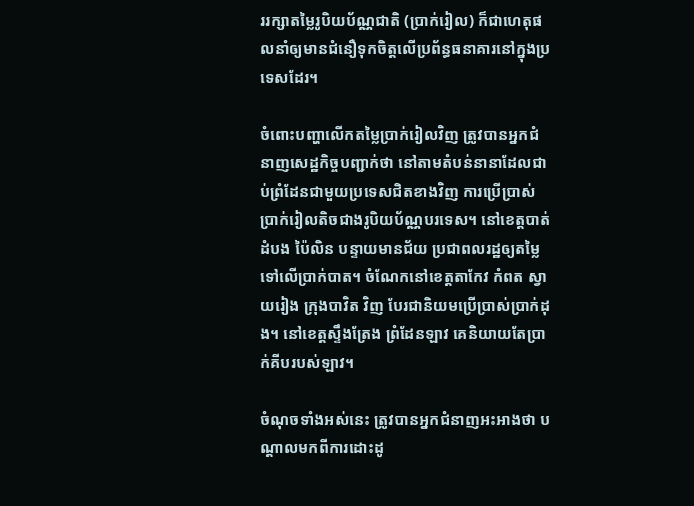ររក្សាតម្លៃរូបិយប័ណ្ណជាតិ (ប្រាក់រៀល) ក៏ជាហេតុផលនាំឲ្យមានជំនឿទុកចិត្តលើប្រព័ន្ធធនាគារនៅក្នុងប្រទេសដែរ។

ចំពោះបញ្ហាលើកតម្លៃប្រាក់រៀលវិញ ត្រូវបានអ្នកជំនាញសេដ្ឋកិច្ចបញ្ជាក់ថា នៅតាមតំបន់នានាដែលជាប់ព្រំដែនជាមួយប្រទេសជិតខាងវិញ ការប្រើប្រាស់ប្រាក់រៀលតិចជាងរូបិយប័ណ្ណបរទេស។ នៅខេត្តបាត់ដំបង ប៉ៃលិន បន្ទាយមានជ័យ ប្រជាពលរដ្ឋឲ្យតម្លៃទៅលើប្រាក់បាត។ ចំណែកនៅខេត្តតាកែវ កំពត ស្វាយរៀង ក្រុងបាវិត វិញ បែរជានិយមប្រើប្រាស់ប្រាក់ដុង។ នៅខេត្តស្ទឹងត្រែង ព្រំដែនឡាវ គេនិយាយតែប្រាក់គីបរបស់ឡាវ។

ចំណុចទាំងអស់នេះ ត្រូវបានអ្នកជំនាញអះអាងថា បណ្ដាលមកពីការដោះដូ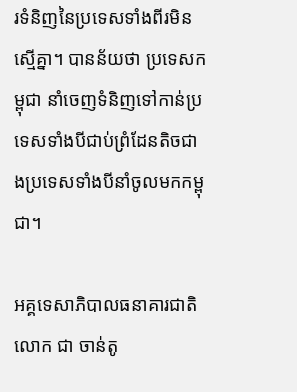រទំនិញនៃប្រទេសទាំងពីរមិនស្មើគ្នា។ បានន័យថា ប្រទេសកម្ពុជា នាំចេញទំនិញទៅកាន់ប្រទេសទាំងបីជាប់ព្រំដែនតិចជាងប្រទេសទាំងបីនាំចូលមកកម្ពុជា។

អគ្គទេសាភិបាលធនាគារជាតិ លោក ជា ចាន់តូ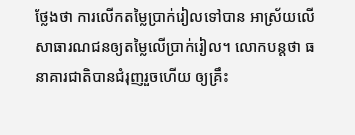ថ្លែងថា ការលើកតម្លៃប្រាក់រៀលទៅបាន អាស្រ័យលើសាធារណជនឲ្យតម្លៃលើប្រាក់រៀល។ លោកបន្តថា ធនាគារជាតិបានជំរុញរួចហើយ ឲ្យគ្រឹះ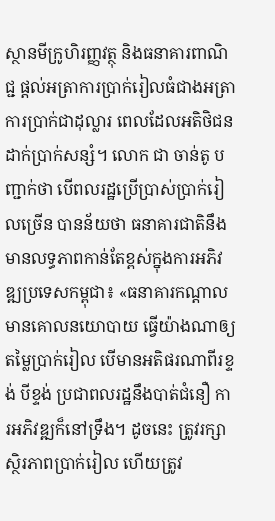ស្ថានមីក្រូហិរញ្ញវត្ថុ និងធនាគារពាណិជ្ជ ផ្តល់អត្រាការប្រាក់រៀលធំជាងអត្រាការប្រាក់ជាដុល្លារ ពេលដែលអតិថិជនដាក់ប្រាក់សន្សំ។ លោក ជា ចាន់តូ បញ្ជាក់ថា បើពលរដ្ឋប្រើប្រាស់ប្រាក់រៀលច្រើន បានន័យថា ធនាគារជាតិនឹងមានលទ្ធភាពកាន់តែខ្ពស់ក្នុងការអភិវឌ្ឍប្រទេសកម្ពុជា៖ «ធនាគារកណ្ដាលមានគោលនយោបាយ ធ្វើយ៉ាងណាឲ្យតម្លៃប្រាក់រៀល បើមានអតិផរណាពីរខ្ទង់ បីខ្ទង់ ប្រជាពលរដ្ឋនឹងបាត់ជំនឿ ការអភិវឌ្ឍក៏នៅទ្រឹង។ ដូចនេះ ត្រូវរក្សាស្ថិរភាពប្រាក់រៀល ហើយត្រូវ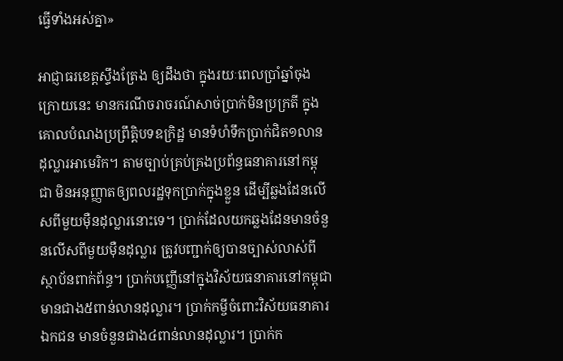ធ្វើទាំងអស់គ្នា»

អាជ្ញាធរខេត្តស្ទឹងត្រែង ឲ្យដឹងថា ក្នុងរយៈពេលប្រាំឆ្នាំចុងក្រោយនេះ មានករណីចរាចរណ៍សាច់ប្រាក់មិនប្រក្រតី ក្នុងគោលបំណងប្រព្រឹត្តិបទឧក្រិដ្ឋ មានទំហំទឹកប្រាក់ជិត១លានដុល្លារអាមេរិក។ តាមច្បាប់គ្រប់គ្រងប្រព័ន្ធធនាគារនៅកម្ពុជា មិនអនុញ្ញាតឲ្យពលរដ្ឋទុកប្រាក់ក្នុងខ្លួន ដើម្បីឆ្លងដែនលើសពីមួយម៉ឺនដុល្លារនោះទេ។ ប្រាក់ដែលយកឆ្លងដែនមានចំនួនលើសពីមួយម៉ឺនដុល្លារ ត្រូវបញ្ជាក់ឲ្យបានច្បាស់លាស់ពីស្ថាប័នពាក់ព័ន្ធ។ ប្រាក់បញ្ញើនៅក្នុងវិស័យធនាគារនៅកម្ពុជា មានជាង៥ពាន់លានដុល្លារ។ ប្រាក់កម្ចីចំពោះវិស័យធនាគារឯកជន មានចំនួនជាង៤ពាន់លានដុល្លារ។ ប្រាក់ក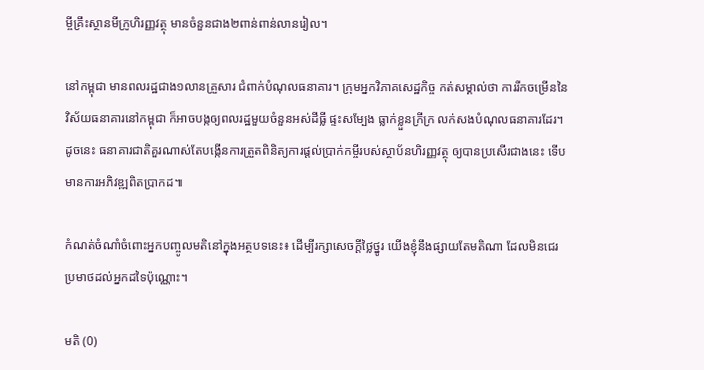ម្ចីគ្រឹះស្ថានមីក្រូហិរញ្ញវត្ថុ មានចំនួនជាង២ពាន់ពាន់លានរៀល។

នៅកម្ពុជា មានពលរដ្ឋជាង១លានគ្រួសារ ជំពាក់បំណុលធនាគារ។ ក្រុមអ្នកវិភាគសេដ្ឋកិច្ច កត់សម្គាល់ថា ការរីកចម្រើននៃវិស័យធនាគារនៅកម្ពុជា ក៏អាចបង្កឲ្យពលរដ្ឋមួយចំនួនអស់ដីធ្លី ផ្ទះសម្បែង ធ្លាក់ខ្លួនក្រីក្រ លក់សងបំណុលធនាគារដែរ។ ដូចនេះ ធនាគារជាតិគួរណាស់តែបង្កើនការត្រួតពិនិត្យការផ្តល់ប្រាក់កម្ចីរបស់ស្ថាប័នហិរញ្ញវត្ថុ ឲ្យបានប្រសើរជាងនេះ ទើបមានការអភិវឌ្ឍពិតប្រាកដ៕

កំណត់ចំណាំចំពោះអ្នកបញ្ចូលមតិនៅក្នុងអត្ថបទនេះ៖ ដើម្បីរក្សាសេចក្ដីថ្លៃថ្នូរ យើងខ្ញុំនឹងផ្សាយតែមតិណា ដែលមិនជេរប្រមាថដល់អ្នកដទៃប៉ុណ្ណោះ។

មតិ (0)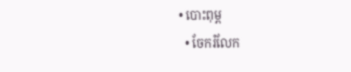• បោះពុម្ព
  • ចែករំលែក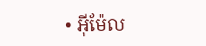• អ៊ីម៉ែល